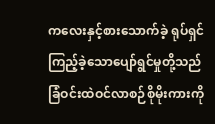ကလေးနှင့်စားသောက်ခဲ့ ရုပ်ရှင်ကြည့်ခဲ့သောပျော်ရွင်မှုတို့သည်ခြံဝင်းထဲဝင်လာစဉ်စိုမိုးကားကို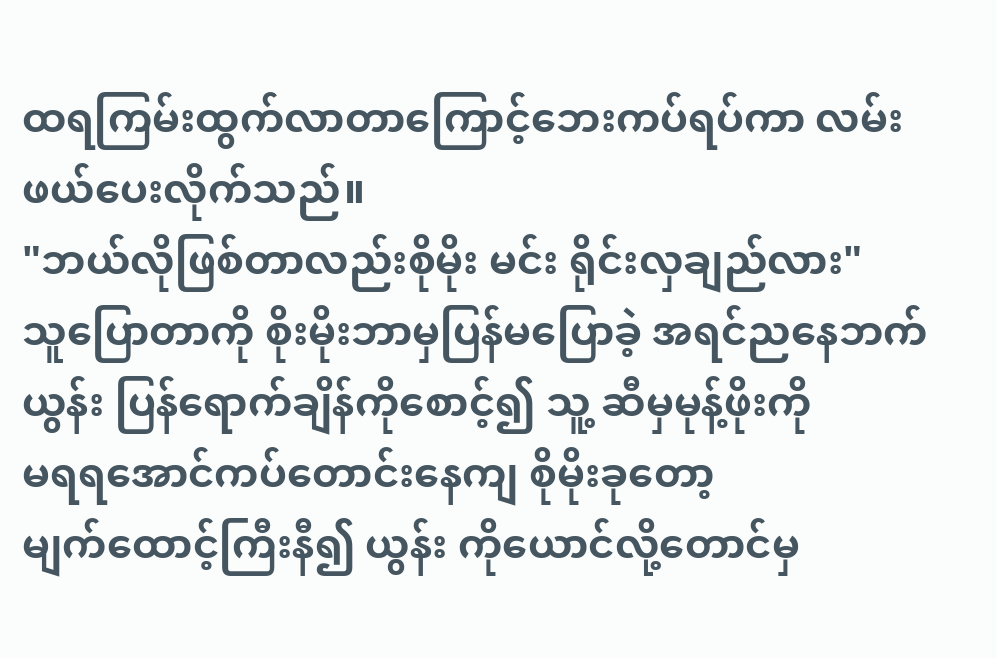ထရကြမ်းထွက်လာတာကြောင့်ဘေးကပ်ရပ်ကာ လမ်းဖယ်ပေးလိုက်သည်။
"ဘယ်လိုဖြစ်တာလည်းစိုမိုး မင်း ရိုင်းလှချည်လား"
သူပြောတာကို စိုးမိုးဘာမှပြန်မပြောခဲ့ အရင်ညနေဘက်ယွန်း ပြန်ရောက်ချိန်ကိုစောင့်၍ သူ့ ဆီမှမုန့်ဖိုးကို
မရရအောင်ကပ်တောင်းနေကျ စိုမိုးခုတော့
မျက်ထောင့်ကြီးနီ၍ ယွန်း ကိုယောင်လို့တောင်မှ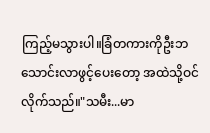ကြည့်မသွားပါ။ခြံတကားကိုဦးဘသောင်းလာဖွင့်ပေးတော့ အထဲသို့ဝင်လိုက်သည်။"သမီး...မာ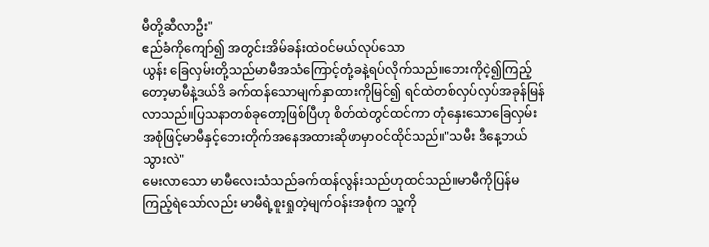မီတို့ဆီလာဦး"
ဧည်ခံကိုကျော်၍ အတွင်းအိမ်ခန်းထဲဝင်မယ်လုပ်သော
ယွန်း ခြေလှမ်းတို့သည်မာမီအသံကြောင့်တုံ့ခနဲ့ရပ်လိုက်သည်။ဘေးကိုငဲ့၍ကြည့်တော့မာမီနဲ့ဒယ်ဒိ ခက်ထန်သောမျက်နှာထားကိုမြင်၍ ရင်ထဲတစ်လှပ်လှပ်အခုန်မြန်လာသည်။ပြသနာတစ်ခုတော့ဖြစ်ပြီဟု စိတ်ထဲတွင်ထင်ကာ တုံနှေးသောခြေလှမ်းအစုံဖြင့်မာမီနှင့်ဘေးတိုက်အနေအထားဆိုဖာမှာဝင်ထိုင်သည်။"သမီး ဒီနေ့ဘယ်သွားလဲ"
မေးလာသော မာမီလေးသံသည်ခက်ထန်လွန်းသည်ဟုထင်သည်။မာမီကိုပြန်မကြည့်ရဲသော်လည်း မာမီရဲ့စူးရှုတဲ့မျက်ဝန်းအစုံက သူ့ကို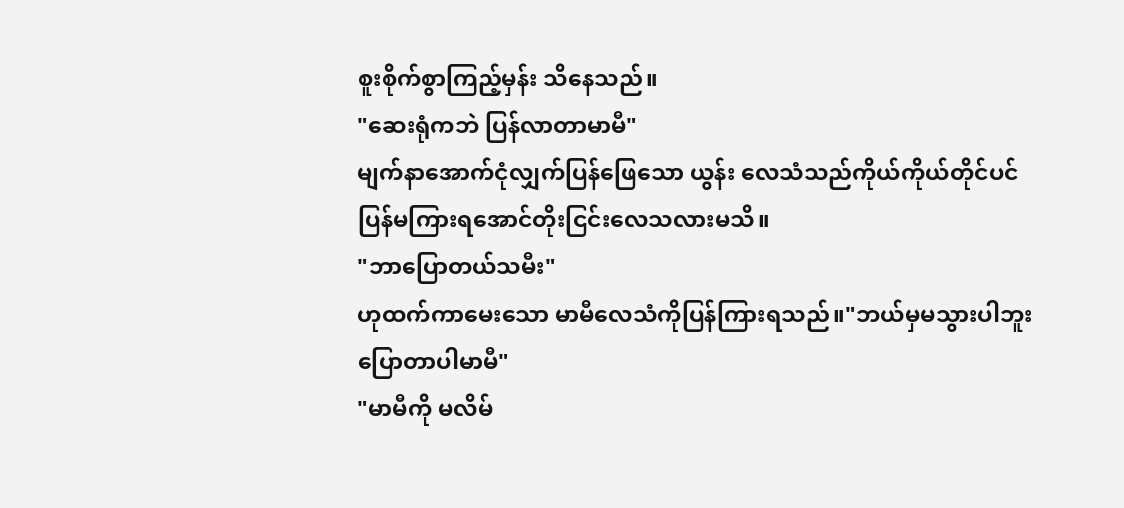စူးစိုက်စွာကြည့်မှန်း သိနေသည်။
"ဆေးရုံကဘဲ ပြန်လာတာမာမီ"
မျက်နာအောက်ငုံလျှက်ပြန်ဖြေသော ယွန်း လေသံသည်ကိုယ်ကိုယ်တိုင်ပင်ပြန်မကြားရအောင်တိုးငြင်းလေသလားမသိ။
"ဘာပြောတယ်သမီး"
ဟုထက်ကာမေးသော မာမီလေသံကိုပြန်ကြားရသည်။"ဘယ်မှမသွားပါဘူးပြောတာပါမာမီ"
"မာမီကို မလိမ်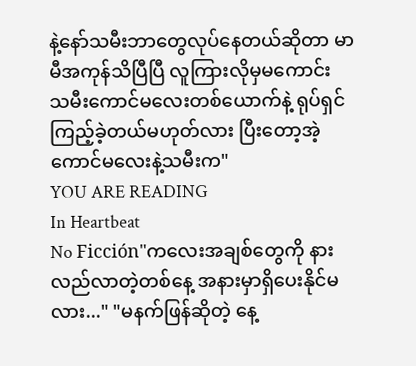နဲ့နော်သမီးဘာတွေလုပ်နေတယ်ဆိုတာ မာမီအကုန်သိပြီပြီ လူကြားလိုမှမကောင်း သမီးကောင်မလေးတစ်ယောက်နဲ့ ရုပ်ရှင်ကြည့်ခဲ့တယ်မဟုတ်လား ပြီးတော့အဲ့ကောင်မလေးနဲ့သမီးက"
YOU ARE READING
In Heartbeat
No Ficción"ကလေးအချစ်တွေကို နားလည်လာတဲ့တစ်နေ့ အနားမှာရှိပေးနိုင်မလား..." "မနက်ဖြန်ဆိုတဲ့ နေ့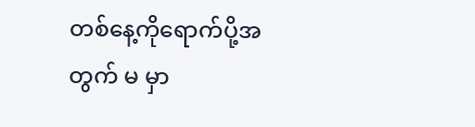တစ်နေ့ကိုရောက်ပို့အတွက် မ မှာ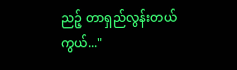ညဉ့် တာရှည်လွန်းတယ်ကွယ်..."